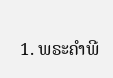1. ພຣະຄຳພີ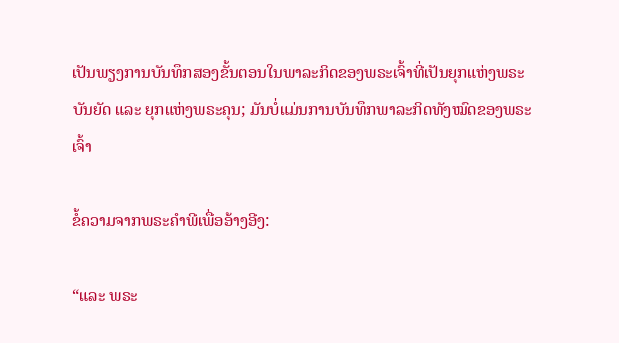ເປັນພຽງການບັນທຶກສອງຂັ້ນຕອນໃນພາລະກິດຂອງພຣະເຈົ້າທີ່ເປັນຍຸກແຫ່ງພຣະບັນຍັດ ແລະ ຍຸກແຫ່ງພຣະຄຸນ; ມັນບໍ່ແມ່ນການບັນທຶກພາລະກິດທັງໝົດຂອງພຣະເຈົ້າ

ຂໍ້ຄວາມຈາກພຣະຄໍາພີເພື່ອອ້າງອີງ:

“ແລະ ພຣະ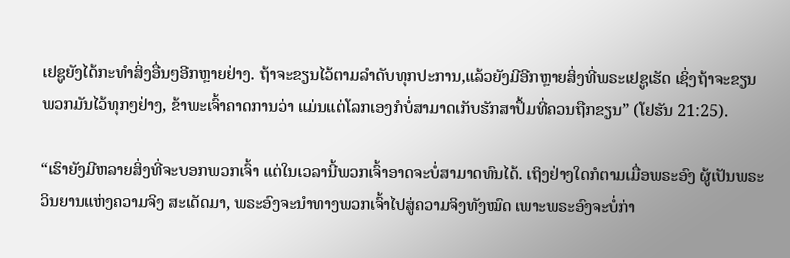ເຢຊູຍັງໄດ້ກະທຳສິ່ງອື່ນໆອີກຫຼາຍຢ່າງ. ຖ້າຈະຂຽນໄວ້ຕາມລໍາດັບທຸກປະການ,ແລ້ວຍັງມີອີກຫຼາຍສິ່ງທີ່ພຣະເຢຊູເຮັດ ເຊິ່ງຖ້າຈະຂຽນພວກມັນໄວ້ທຸກໆຢ່າງ, ຂ້າພະເຈົ້າຄາດການວ່າ ແມ່ນແຕ່ໂລກເອງກໍບໍ່ສາມາດເກັບຮັກສາປຶ້ມທີ່ຄວນຖືກຂຽນ” (ໂຢຮັນ 21:25).

“ເຮົາຍັງມີຫລາຍສິ່ງທີ່ຈະບອກພວກເຈົ້າ ແຕ່ໃນເວລານີ້ພວກເຈົ້າອາດຈະບໍ່ສາມາດທົນໄດ້. ເຖິງຢ່າງໃດກໍຕາມເມື່ອພຣະອົງ ຜູ້ເປັນພຣະວິນຍານແຫ່ງຄວາມຈິງ ສະເດັດມາ, ພຣະອົງຈະນຳທາງພວກເຈົ້າໄປສູ່ຄວາມຈິງທັງໝົດ ເພາະພຣະອົງຈະບໍ່ກ່າ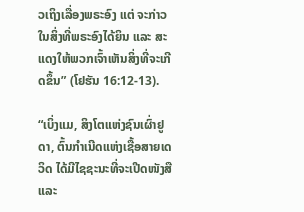ວເຖິງເລື່ອງພຣະອົງ ແຕ່ ຈະກ່າວໃນສິ່ງທີ່ພຣະອົງໄດ້ຍິນ ແລະ ສະແດງໃຫ້ພວກເຈົ້າເຫັນສິ່ງທີ່ຈະເກີດຂຶ້ນ” (ໂຢຮັນ 16:12-13).

“ເບິ່ງແມ, ສິງໂຕແຫ່ງຊົນເຜົ່າຢູດາ, ຕົ້ນກໍາເນີດແຫ່ງເຊື້ອສາຍເດວິດ ໄດ້ມີໄຊຊະນະທີ່ຈະເປີດໜັງສື ແລະ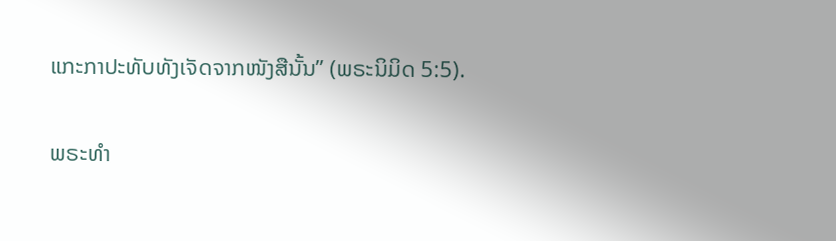ແກະກາປະທັບທັງເຈັດຈາກໜັງສືນັ້ນ” (ພຣະນິມິດ 5:5).

ພຣະທຳ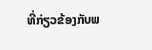ທີ່ກ່ຽວຂ້ອງກັບພ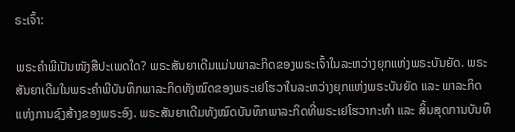ຣະເຈົ້າ:

ພຣະຄຳພີເປັນໜັງສືປະເພດໃດ? ພຣະສັນຍາເດີມແມ່ນພາລະກິດຂອງພຣະເຈົ້າໃນລະຫວ່າງຍຸກແຫ່ງພຣະບັນຍັດ. ພຣະສັນຍາເດີມໃນພຣະຄຳພີບັນທຶກພາລະກິດທັງໝົດຂອງພຣະເຢໂຮວາໃນລະຫວ່າງຍຸກແຫ່ງພຣະບັນຍັດ ແລະ ພາລະກິດແຫ່ງການຊົງສ້າງຂອງພຣະອົງ. ພຣະສັນຍາເດີມທັງໝົດບັນທຶກພາລະກິດທີ່ພຣະເຢໂຮວາກະທຳ ແລະ ສິ້ນສຸດການບັນທຶ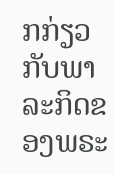ກກ່ຽວກັບພາລະກິດຂອງພຣະ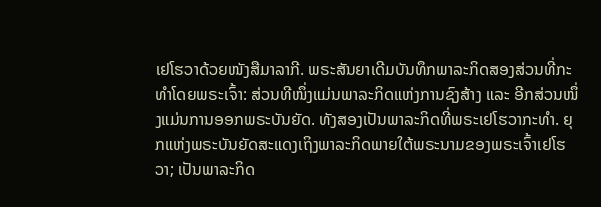ເຢໂຮວາດ້ວຍໜັງສືມາລາກີ. ພຣະສັນຍາເດີມບັນທຶກພາລະກິດສອງສ່ວນທີ່ກະທຳໂດຍພຣະເຈົ້າ: ສ່ວນທີໜຶ່ງແມ່ນພາລະກິດແຫ່ງການຊົງສ້າງ ແລະ ອີກສ່ວນໜຶ່ງແມ່ນການອອກພຣະບັນຍັດ. ທັງສອງເປັນພາລະກິດທີ່ພຣະເຢໂຮວາກະທຳ. ຍຸກແຫ່ງພຣະບັນຍັດສະແດງເຖິງພາລະກິດພາຍໃຕ້ພຣະນາມຂອງພຣະເຈົ້າເຢໂຮວາ; ເປັນພາລະກິດ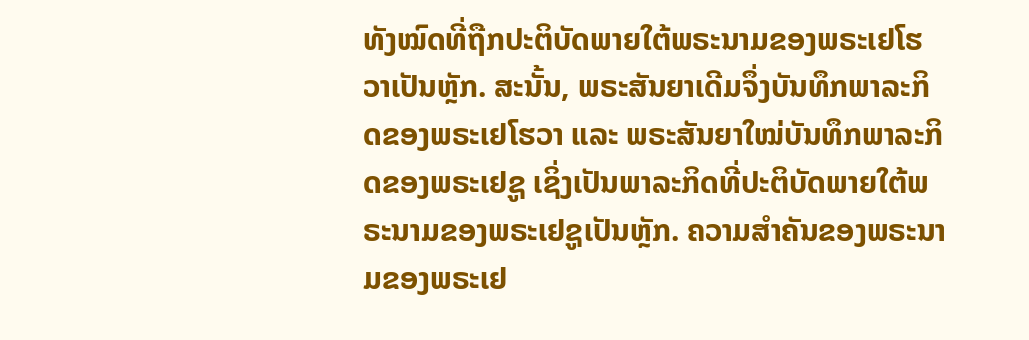ທັງໝົດທີ່ຖືກປະຕິບັດພາຍໃຕ້ພຣະນາມຂອງພຣະເຢໂຮວາເປັນຫຼັກ. ສະນັ້ນ, ພຣະສັນຍາເດີມຈຶ່ງບັນທຶກພາລະກິດຂອງພຣະເຢໂຮວາ ແລະ ພຣະສັນຍາໃໝ່ບັນທຶກພາລະກິດຂອງພຣະເຢຊູ ເຊິ່ງເປັນພາລະກິດທີ່ປະຕິບັດພາຍໃຕ້ພຣະນາມຂອງພຣະເຢຊູເປັນຫຼັກ. ຄວາມສຳຄັນຂອງພຣະນາມຂອງພຣະເຢ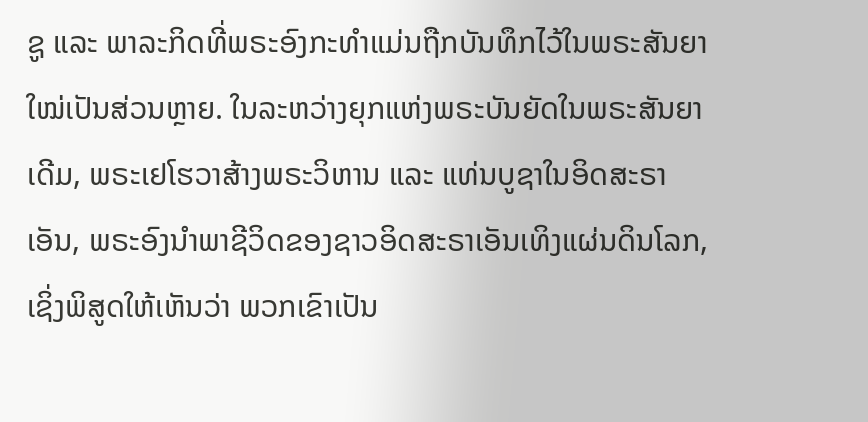ຊູ ແລະ ພາລະກິດທີ່ພຣະອົງກະທຳແມ່ນຖືກບັນທຶກໄວ້ໃນພຣະສັນຍາໃໝ່ເປັນສ່ວນຫຼາຍ. ໃນລະຫວ່າງຍຸກແຫ່ງພຣະບັນຍັດໃນພຣະສັນຍາເດີມ, ພຣະເຢໂຮວາສ້າງພຣະວິຫານ ແລະ ແທ່ນບູຊາໃນອິດສະຣາເອັນ, ພຣະອົງນໍາພາຊີວິດຂອງຊາວອິດສະຣາເອັນເທິງແຜ່ນດິນໂລກ, ເຊິ່ງພິສູດໃຫ້ເຫັນວ່າ ພວກເຂົາເປັນ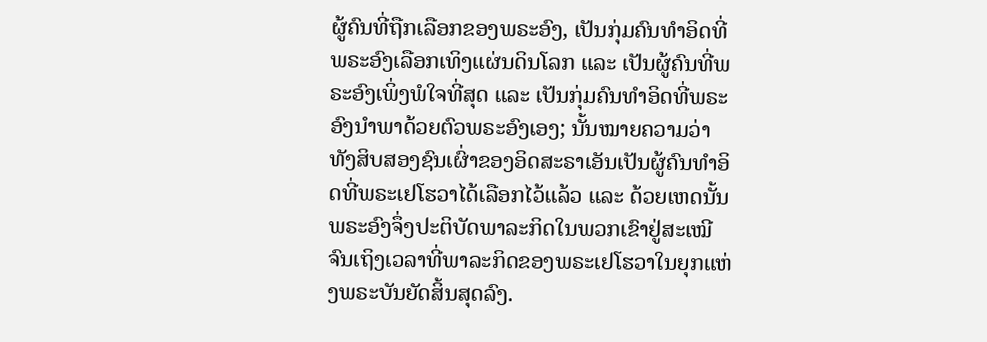ຜູ້ຄົນທີ່ຖືກເລືອກຂອງພຣະອົງ, ເປັນກຸ່ມຄົນທຳອິດທີ່ພຣະອົງເລືອກເທິງແຜ່ນດິນໂລກ ແລະ ເປັນຜູ້ຄົນທີ່ພຣະອົງເພິ່ງພໍໃຈທີ່ສຸດ ແລະ ເປັນກຸ່ມຄົນທຳອິດທີ່ພຣະອົງນໍາພາດ້ວຍຕົວພຣະອົງເອງ; ນັ້ນໝາຍຄວາມວ່າ ທັງສິບສອງຊົນເຜົ່າຂອງອິດສະຣາເອັນເປັນຜູ້ຄົນທຳອິດທີ່ພຣະເຢໂຮວາໄດ້ເລືອກໄວ້ແລ້ວ ແລະ ດ້ວຍເຫດນັ້ນ ພຣະອົງຈຶ່ງປະຕິບັດພາລະກິດໃນພວກເຂົາຢູ່ສະເໝີຈົນເຖິງເວລາທີ່ພາລະກິດຂອງພຣະເຢໂຮວາໃນຍຸກແຫ່ງພຣະບັນຍັດສິ້ນສຸດລົງ.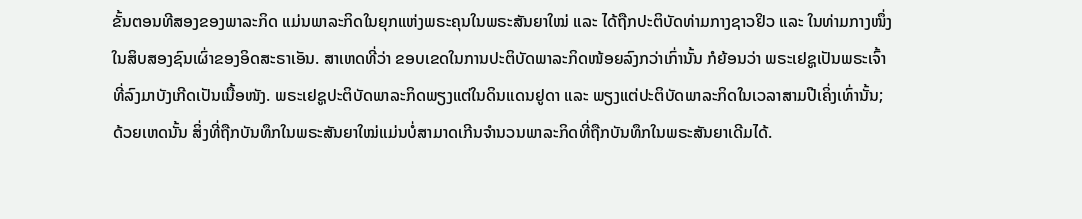ຂັ້ນຕອນທີສອງຂອງພາລະກິດ ແມ່ນພາລະກິດໃນຍຸກແຫ່ງພຣະຄຸນໃນພຣະສັນຍາໃໝ່ ແລະ ໄດ້ຖືກປະຕິບັດທ່າມກາງຊາວຢິວ ແລະ ໃນທ່າມກາງໜຶ່ງໃນສິບສອງຊົນເຜົ່າຂອງອິດສະຣາເອັນ. ສາເຫດທີ່ວ່າ ຂອບເຂດໃນການປະຕິບັດພາລະກິດໜ້ອຍລົງກວ່າເກົ່ານັ້ນ ກໍຍ້ອນວ່າ ພຣະເຢຊູເປັນພຣະເຈົ້າທີ່ລົງມາບັງເກີດເປັນເນື້ອໜັງ. ພຣະເຢຊູປະຕິບັດພາລະກິດພຽງແຕ່ໃນດິນແດນຢູດາ ແລະ ພຽງແຕ່ປະຕິບັດພາລະກິດໃນເວລາສາມປີເຄິ່ງເທົ່ານັ້ນ; ດ້ວຍເຫດນັ້ນ ສິ່ງທີ່ຖືກບັນທຶກໃນພຣະສັນຍາໃໝ່ແມ່ນບໍ່ສາມາດເກີນຈຳນວນພາລະກິດທີ່ຖືກບັນທຶກໃນພຣະສັນຍາເດີມໄດ້.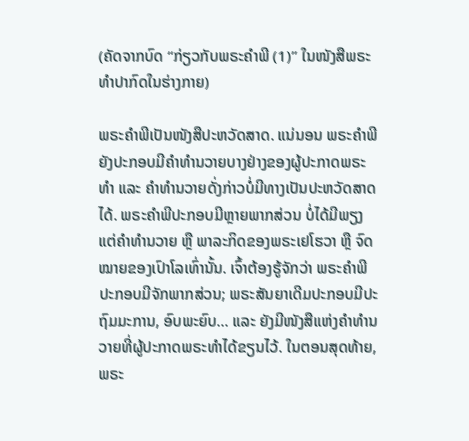(ຄັດຈາກບົດ “ກ່ຽວກັບພຣະຄຳພີ (1)” ໃນໜັງສືພຣະທໍາປາກົດໃນຮ່າງກາຍ)

ພຣະຄຳພີເປັນໜັງສືປະຫວັດສາດ. ແນ່ນອນ ພຣະຄຳພີຍັງປະກອບມີຄຳທຳນວາຍບາງຢ່າງຂອງຜູ້ປະກາດພຣະທຳ ແລະ ຄຳທຳນວາຍດັ່ງກ່າວບໍ່ມີທາງເປັນປະຫວັດສາດໄດ້. ພຣະຄຳພີປະກອບມີຫຼາຍພາກສ່ວນ ບໍ່ໄດ້ມີພຽງແຕ່ຄຳທຳນວາຍ ຫຼື ພາລະກິດຂອງພຣະເຢໂຮວາ ຫຼື ຈົດໝາຍຂອງເປົາໂລເທົ່ານັ້ນ. ເຈົ້າຕ້ອງຮູ້ຈັກວ່າ ພຣະຄຳພີປະກອບມີຈັກພາກສ່ວນ; ພຣະສັນຍາເດີມປະກອບມີປະຖົມມະການ, ອົບພະຍົບ... ແລະ ຍັງມີໜັງສືແຫ່ງຄຳທຳນວາຍທີ່ຜູ້ປະກາດພຣະທຳໄດ້ຂຽນໄວ້. ໃນຕອນສຸດທ້າຍ, ພຣະ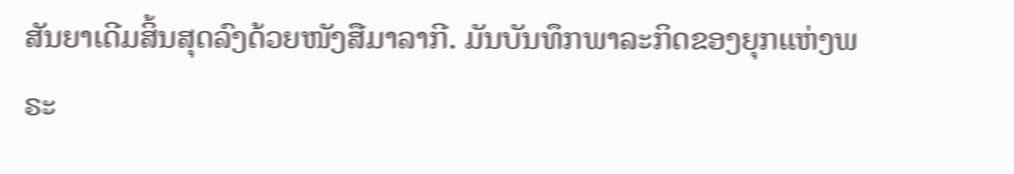ສັນຍາເດີມສິ້ນສຸດລົງດ້ວຍໜັງສືມາລາກີ. ມັນບັນທຶກພາລະກິດຂອງຍຸກແຫ່ງພຣະ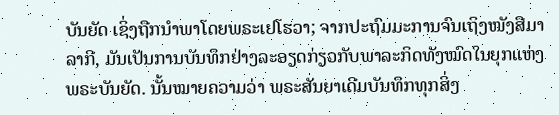ບັນຍັດ ເຊິ່ງຖືກນໍາພາໂດຍພຣະເຢໂຮວາ; ຈາກປະຖົມມະການຈົນເຖິງໜັງສືມາລາກີ, ມັນເປັນການບັນທຶກຢ່າງລະອຽດກ່ຽວກັບພາລະກິດທັງໝົດໃນຍຸກແຫ່ງພຣະບັນຍັດ. ນັ້ນໝາຍຄວາມວ່າ ພຣະສັນຍາເດີມບັນທຶກທຸກສິ່ງ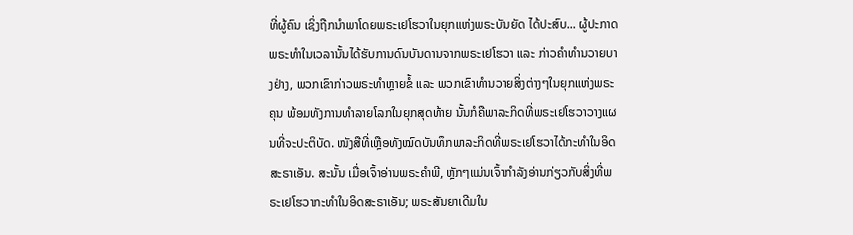ທີ່ຜູ້ຄົນ ເຊິ່ງຖືກນໍາພາໂດຍພຣະເຢໂຮວາໃນຍຸກແຫ່ງພຣະບັນຍັດ ໄດ້ປະສົບ... ຜູ້ປະກາດພຣະທຳໃນເວລານັ້ນໄດ້ຮັບການດົນບັນດານຈາກພຣະເຢໂຮວາ ແລະ ກ່າວຄຳທຳນວາຍບາງຢ່າງ, ພວກເຂົາກ່າວພຣະທຳຫຼາຍຂໍ້ ແລະ ພວກເຂົາທຳນວາຍສິ່ງຕ່າງໆໃນຍຸກແຫ່ງພຣະຄຸນ ພ້ອມທັງການທຳລາຍໂລກໃນຍຸກສຸດທ້າຍ ນັ້ນກໍຄືພາລະກິດທີ່ພຣະເຢໂຮວາວາງແຜນທີ່ຈະປະຕິບັດ. ໜັງສືທີ່ເຫຼືອທັງໝົດບັນທຶກພາລະກິດທີ່ພຣະເຢໂຮວາໄດ້ກະທຳໃນອິດສະຣາເອັນ. ສະນັ້ນ ເມື່ອເຈົ້າອ່ານພຣະຄຳພີ, ຫຼັກໆແມ່ນເຈົ້າກຳລັງອ່ານກ່ຽວກັບສິ່ງທີ່ພຣະເຢໂຮວາກະທຳໃນອິດສະຣາເອັນ; ພຣະສັນຍາເດີມໃນ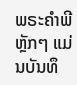ພຣະຄຳພີ ຫຼັກໆ ແມ່ນບັນທຶ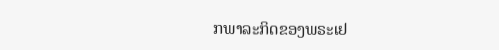ກພາລະກິດຂອງພຣະເຢ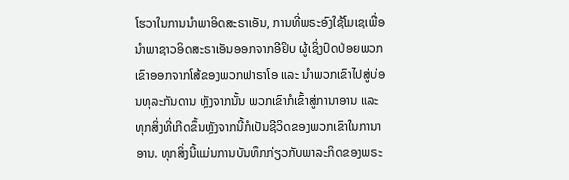ໂຮວາໃນການນໍາພາອິດສະຣາເອັນ, ການທີ່ພຣະອົງໃຊ້ໂມເຊເພື່ອນໍາພາຊາວອິດສະຣາເອັນອອກຈາກອີຢິບ ຜູ້ເຊິ່ງປົດປ່ອຍພວກເຂົາອອກຈາກໂສ້ຂອງພວກຟາຣາໂອ ແລະ ນໍາພວກເຂົາໄປສູ່ບ່ອນທຸລະກັນດານ ຫຼັງຈາກນັ້ນ ພວກເຂົາກໍເຂົ້າສູ່ການາອານ ແລະ ທຸກສິ່ງທີ່ເກີດຂຶ້ນຫຼັງຈາກນີ້ກໍເປັນຊີວິດຂອງພວກເຂົາໃນການາອານ. ທຸກສິ່ງນີ້ແມ່ນການບັນທຶກກ່ຽວກັບພາລະກິດຂອງພຣະ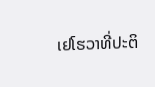ເຢໂຮວາທີ່ປະຕິ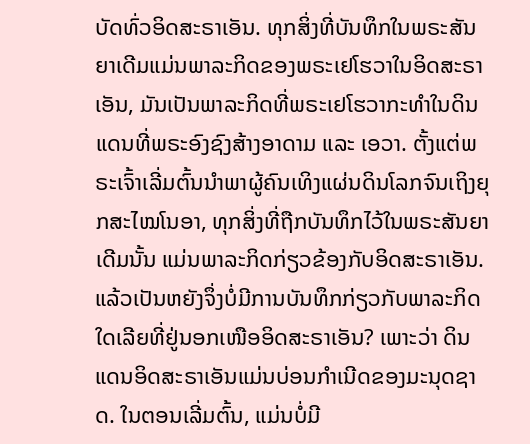ບັດທົ່ວອິດສະຣາເອັນ. ທຸກສິ່ງທີ່ບັນທຶກໃນພຣະສັນຍາເດີມແມ່ນພາລະກິດຂອງພຣະເຢໂຮວາໃນອິດສະຣາເອັນ, ມັນເປັນພາລະກິດທີ່ພຣະເຢໂຮວາກະທຳໃນດິນແດນທີ່ພຣະອົງຊົງສ້າງອາດາມ ແລະ ເອວາ. ຕັ້ງແຕ່ພຣະເຈົ້າເລີ່ມຕົ້ນນໍາພາຜູ້ຄົນເທິງແຜ່ນດິນໂລກຈົນເຖິງຍຸກສະໄໝໂນອາ, ທຸກສິ່ງທີ່ຖືກບັນທຶກໄວ້ໃນພຣະສັນຍາເດີມນັ້ນ ແມ່ນພາລະກິດກ່ຽວຂ້ອງກັບອິດສະຣາເອັນ. ແລ້ວເປັນຫຍັງຈຶ່ງບໍ່ມີການບັນທຶກກ່ຽວກັບພາລະກິດໃດເລີຍທີ່ຢູ່ນອກເໜືອອິດສະຣາເອັນ? ເພາະວ່າ ດິນແດນອິດສະຣາເອັນແມ່ນບ່ອນກຳເນີດຂອງມະນຸດຊາດ. ໃນຕອນເລີ່ມຕົ້ນ, ແມ່ນບໍ່ມີ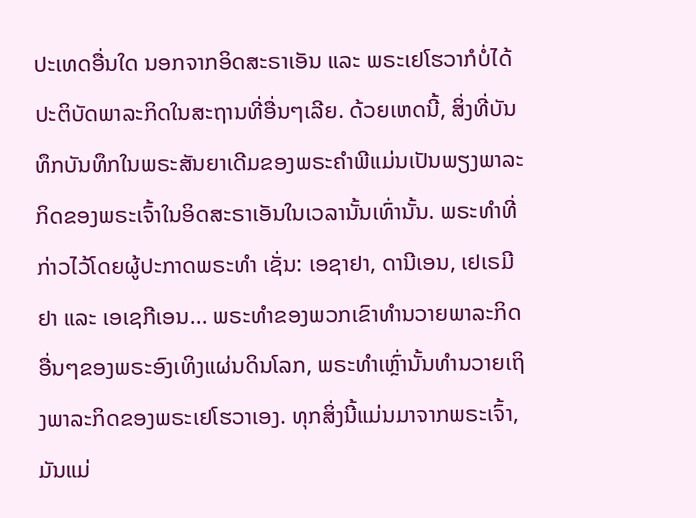ປະເທດອື່ນໃດ ນອກຈາກອິດສະຣາເອັນ ແລະ ພຣະເຢໂຮວາກໍບໍ່ໄດ້ປະຕິບັດພາລະກິດໃນສະຖານທີ່ອື່ນໆເລີຍ. ດ້ວຍເຫດນີ້, ສິ່ງທີ່ບັນທຶກບັນທຶກໃນພຣະສັນຍາເດີມຂອງພຣະຄຳພີແມ່ນເປັນພຽງພາລະກິດຂອງພຣະເຈົ້າໃນອິດສະຣາເອັນໃນເວລານັ້ນເທົ່ານັ້ນ. ພຣະທໍາທີ່ກ່າວໄວ້ໂດຍຜູ້ປະກາດພຣະທຳ ເຊັ່ນ: ເອຊາຢາ, ດານີເອນ, ເຢເຣມີຢາ ແລະ ເອເຊກີເອນ... ພຣະທໍາຂອງພວກເຂົາທຳນວາຍພາລະກິດອື່ນໆຂອງພຣະອົງເທິງແຜ່ນດິນໂລກ, ພຣະທໍາເຫຼົ່ານັ້ນທຳນວາຍເຖິງພາລະກິດຂອງພຣະເຢໂຮວາເອງ. ທຸກສິ່ງນີ້ແມ່ນມາຈາກພຣະເຈົ້າ, ມັນແມ່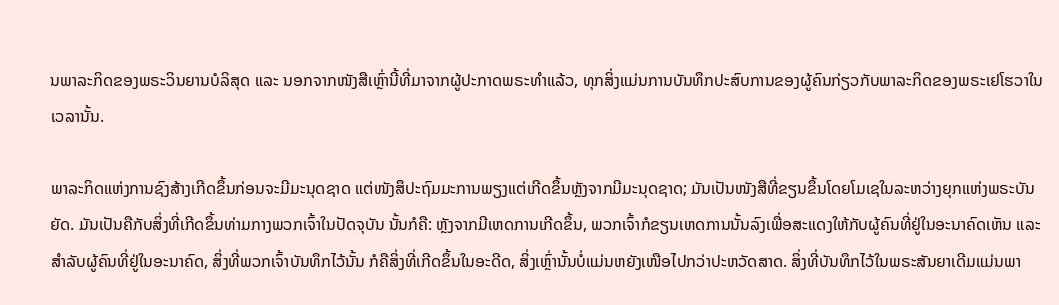ນພາລະກິດຂອງພຣະວິນຍານບໍລິສຸດ ແລະ ນອກຈາກໜັງສືເຫຼົ່ານີ້ທີ່ມາຈາກຜູ້ປະກາດພຣະທຳແລ້ວ, ທຸກສິ່ງແມ່ນການບັນທຶກປະສົບການຂອງຜູ້ຄົນກ່ຽວກັບພາລະກິດຂອງພຣະເຢໂຮວາໃນເວລານັ້ນ.

ພາລະກິດແຫ່ງການຊົງສ້າງເກີດຂຶ້ນກ່ອນຈະມີມະນຸດຊາດ ແຕ່ໜັງສຶປະຖົມມະການພຽງແຕ່ເກີດຂຶ້ນຫຼັງຈາກມີມະນຸດຊາດ; ມັນເປັນໜັງສືທີ່ຂຽນຂຶ້ນໂດຍໂມເຊໃນລະຫວ່າງຍຸກແຫ່ງພຣະບັນຍັດ. ມັນເປັນຄືກັບສິ່ງທີ່ເກີດຂຶ້ນທ່າມກາງພວກເຈົ້າໃນປັດຈຸບັນ ນັ້ນກໍຄື: ຫຼັງຈາກມີເຫດການເກີດຂຶ້ນ, ພວກເຈົ້າກໍຂຽນເຫດການນັ້ນລົງເພື່ອສະແດງໃຫ້ກັບຜູ້ຄົນທີ່ຢູ່ໃນອະນາຄົດເຫັນ ແລະ ສຳລັບຜູ້ຄົນທີ່ຢູ່ໃນອະນາຄົດ, ສິ່ງທີ່ພວກເຈົ້າບັນທຶກໄວ້ນັ້ນ ກໍຄືສິ່ງທີ່ເກີດຂຶ້ນໃນອະດີດ, ສິ່ງເຫຼົ່ານັ້ນບໍ່ແມ່ນຫຍັງເໜືອໄປກວ່າປະຫວັດສາດ. ສິ່ງທີ່ບັນທຶກໄວ້ໃນພຣະສັນຍາເດີມແມ່ນພາ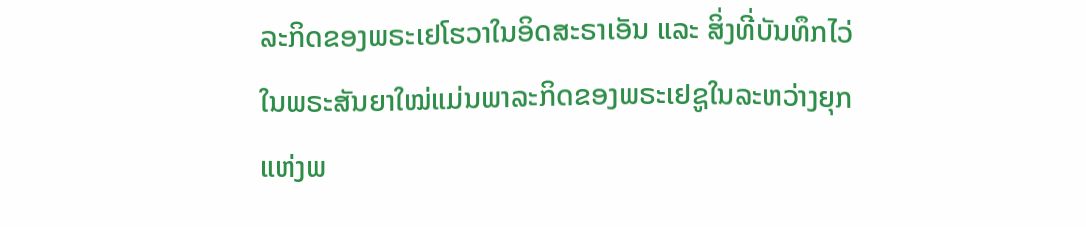ລະກິດຂອງພຣະເຢໂຮວາໃນອິດສະຣາເອັນ ແລະ ສິ່ງທີ່ບັນທຶກໄວ່ໃນພຣະສັນຍາໃໝ່ແມ່ນພາລະກິດຂອງພຣະເຢຊູໃນລະຫວ່າງຍຸກແຫ່ງພ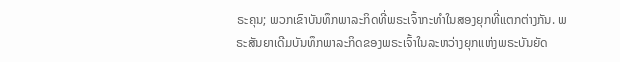ຣະຄຸນ; ພວກເຂົາບັນທຶກພາລະກິດທີ່ພຣະເຈົ້າກະທຳໃນສອງຍຸກທີ່ແຕກຕ່າງກັນ. ພຣະສັນຍາເດີມບັນທຶກພາລະກິດຂອງພຣະເຈົ້າໃນລະຫວ່າງຍຸກແຫ່ງພຣະບັນຍັດ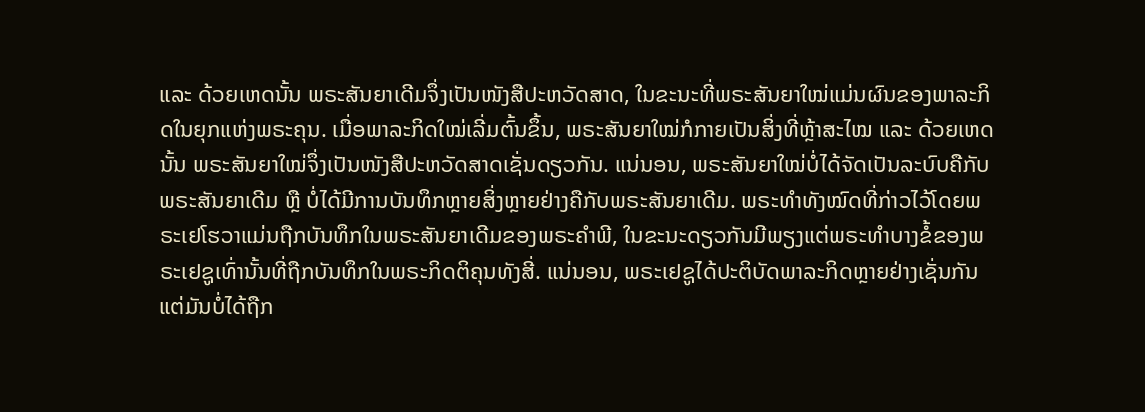ແລະ ດ້ວຍເຫດນັ້ນ ພຣະສັນຍາເດີມຈຶ່ງເປັນໜັງສືປະຫວັດສາດ, ໃນຂະນະທີ່ພຣະສັນຍາໃໝ່ແມ່ນຜົນຂອງພາລະກິດໃນຍຸກແຫ່ງພຣະຄຸນ. ເມື່ອພາລະກິດໃໝ່ເລີ່ມຕົ້ນຂຶ້ນ, ພຣະສັນຍາໃໝ່ກໍກາຍເປັນສິ່ງທີ່ຫຼ້າສະໄໝ ແລະ ດ້ວຍເຫດນັ້ນ ພຣະສັນຍາໃໝ່ຈຶ່ງເປັນໜັງສືປະຫວັດສາດເຊັ່ນດຽວກັນ. ແນ່ນອນ, ພຣະສັນຍາໃໝ່ບໍ່ໄດ້ຈັດເປັນລະບົບຄືກັບພຣະສັນຍາເດີມ ຫຼື ບໍ່ໄດ້ມີການບັນທຶກຫຼາຍສິ່ງຫຼາຍຢ່າງຄືກັບພຣະສັນຍາເດີມ. ພຣະທຳທັງໝົດທີ່ກ່າວໄວ້ໂດຍພຣະເຢໂຮວາແມ່ນຖືກບັນທຶກໃນພຣະສັນຍາເດີມຂອງພຣະຄຳພີ, ໃນຂະນະດຽວກັນມີພຽງແຕ່ພຣະທຳບາງຂໍ້ຂອງພຣະເຢຊູເທົ່ານັ້ນທີ່ຖືກບັນທຶກໃນພຣະກິດຕິຄຸນທັງສີ່. ແນ່ນອນ, ພຣະເຢຊູໄດ້ປະຕິບັດພາລະກິດຫຼາຍຢ່າງເຊັ່ນກັນ ແຕ່ມັນບໍ່ໄດ້ຖືກ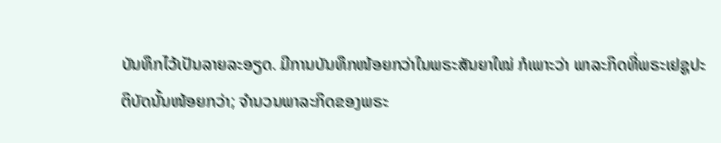ບັນທຶກໄວ້ເປັນລາຍລະອຽດ. ມີການບັນທຶກໜ້ອຍກວ່າໃນພຣະສັນຍາໃໝ່ ກໍເພາະວ່າ ພາລະກິດທີ່ພຣະເຢຊູປະຕິບັດນັ້ນໜ້ອຍກວ່າ; ຈຳນວນພາລະກິດຂອງພຣະ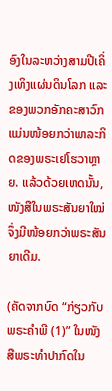ອົງໃນລະຫວ່າງສາມປີເຄິ່ງເທິງແຜ່ນດິນໂລກ ແລະ ຂອງພວກອັກຄະສາວົກແມ່ນໜ້ອຍກວ່າພາລະກິດຂອງພຣະເຢໂຮວາຫຼາຍ. ແລ້ວດ້ວຍເຫດນັ້ນ, ໜັງສືໃນພຣະສັນຍາໃໝ່ຈຶ່ງມີໜ້ອຍກວ່າພຣະສັນຍາເດີມ.

(ຄັດຈາກບົດ “ກ່ຽວກັບພຣະຄຳພີ (1)” ໃນໜັງສືພຣະທໍາປາກົດໃນ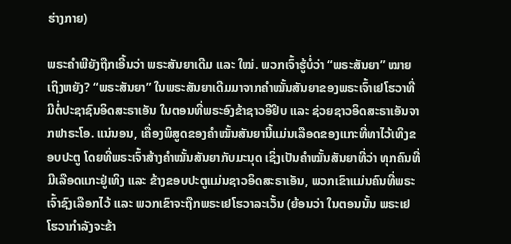ຮ່າງກາຍ)

ພຣະຄຳພີຍັງຖືກເອີ້ນວ່າ ພຣະສັນຍາເດີມ ແລະ ໃໝ່. ພວກເຈົ້າຮູ້ບໍ່ວ່າ “ພຣະສັນຍາ” ໝາຍເຖິງຫຍັງ? “ພຣະສັນຍາ” ໃນພຣະສັນຍາເດີມມາຈາກຄຳໝັ້ນສັນຍາຂອງພຣະເຈົ້າເຢໂຮວາທີ່ມີຕໍ່ປະຊາຊົນອິດສະຣາເອັນ ໃນຕອນທີ່ພຣະອົງຂ້າຊາວອີຢິບ ແລະ ຊ່ວຍຊາວອິດສະຣາເອັນຈາກຟາຣະໂອ. ແນ່ນອນ, ເຄື່ອງພິສູດຂອງຄຳໝັ້ນສັນຍານີ້ແມ່ນເລືອດຂອງແກະທີ່ທາໄວ້ເທິງຂອບປະຕູ ໂດຍທີ່ພຣະເຈົ້າສ້າງຄຳໝັ້ນສັນຍາກັບມະນຸດ ເຊິ່ງເປັນຄຳໝັ້ນສັນຍາທີ່ວ່າ ທຸກຄົນທີ່ມີເລືອດແກະຢູ່ເທິງ ແລະ ຂ້າງຂອບປະຕູແມ່ນຊາວອິດສະຣາເອັນ, ພວກເຂົາແມ່ນຄົນທີ່ພຣະເຈົ້າຊົງເລືອກໄວ້ ແລະ ພວກເຂົາຈະຖືກພຣະເຢໂຮວາລະເວັ້ນ (ຍ້ອນວ່າ ໃນຕອນນັ້ນ ພຣະເຢໂຮວາກຳລັງຈະຂ້າ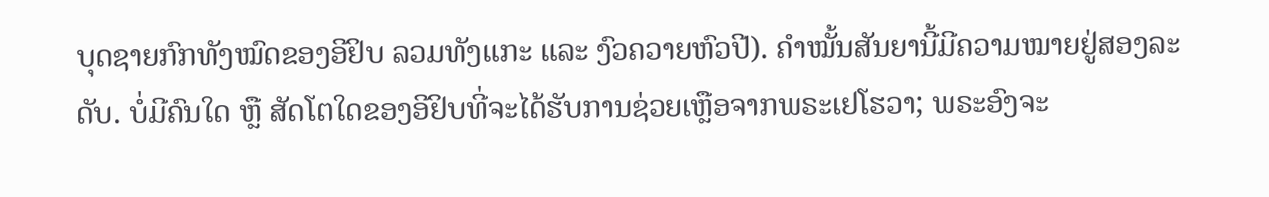ບຸດຊາຍກົກທັງໝົດຂອງອີຢິບ ລວມທັງແກະ ແລະ ງົວຄວາຍຫົວປີ). ຄຳໝັ້ນສັນຍານີ້ມີຄວາມໝາຍຢູ່ສອງລະດັບ. ບໍ່ມີຄົນໃດ ຫຼື ສັດໂຕໃດຂອງອີຢິບທີ່ຈະໄດ້ຮັບການຊ່ວຍເຫຼືອຈາກພຣະເຢໂຮວາ; ພຣະອົງຈະ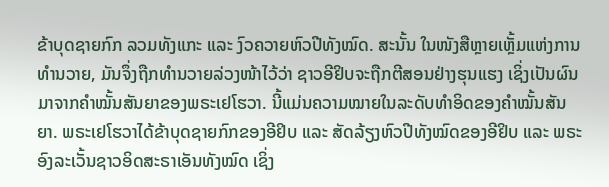ຂ້າບຸດຊາຍກົກ ລວມທັງແກະ ແລະ ງົວຄວາຍຫົວປີທັງໝົດ. ສະນັ້ນ ໃນໜັງສືຫຼາຍເຫຼັ້ມແຫ່ງການທໍານວາຍ, ມັນຈຶ່ງຖືກທຳນວາຍລ່ວງໜ້າໄວ້ວ່າ ຊາວອີຢິບຈະຖືກຕີສອນຢ່າງຮຸນແຮງ ເຊິ່ງເປັນຜົນມາຈາກຄຳໝັ້ນສັນຍາຂອງພຣະເຢໂຮວາ. ນີ້ແມ່ນຄວາມໝາຍໃນລະດັບທຳອິດຂອງຄຳໝັ້ນສັນຍາ. ພຣະເຢໂຮວາໄດ້ຂ້າບຸດຊາຍກົກຂອງອີຢິບ ແລະ ສັດລ້ຽງຫົວປີທັງໝົດຂອງອີຢິບ ແລະ ພຣະອົງລະເວັ້ນຊາວອິດສະຣາເອັນທັງໝົດ ເຊິ່ງ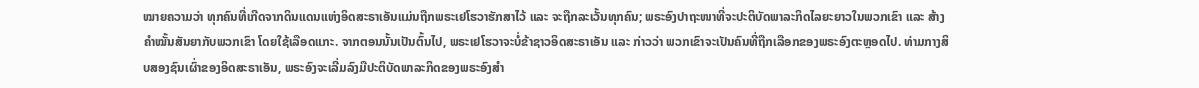ໝາຍຄວາມວ່າ ທຸກຄົນທີ່ເກີດຈາກດິນແດນແຫ່ງອິດສະຣາເອັນແມ່ນຖືກພຣະເຢໂຮວາຮັກສາໄວ້ ແລະ ຈະຖືກລະເວັ້ນທຸກຄົນ; ພຣະອົງປາຖະໜາທີ່ຈະປະຕິບັດພາລະກິດໄລຍະຍາວໃນພວກເຂົາ ແລະ ສ້າງຄຳໝັ້ນສັນຍາກັບພວກເຂົາ ໂດຍໃຊ້ເລືອດແກະ. ຈາກຕອນນັ້ນເປັນຕົ້ນໄປ, ພຣະເຢໂຮວາຈະບໍ່ຂ້າຊາວອິດສະຣາເອັນ ແລະ ກ່າວວ່າ ພວກເຂົາຈະເປັນຄົນທີ່ຖືກເລືອກຂອງພຣະອົງຕະຫຼອດໄປ. ທ່າມກາງສິບສອງຊົນເຜົ່າຂອງອິດສະຣາເອັນ, ພຣະອົງຈະເລີ່ມລົງມືປະຕິບັດພາລະກິດຂອງພຣະອົງສຳ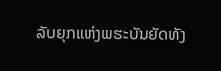ລັບຍຸກແຫ່ງພຮະບັນຍັດທັງ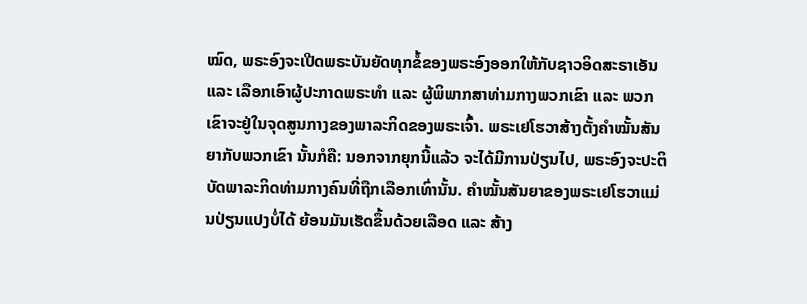ໝົດ, ພຣະອົງຈະເປີດພຣະບັນຍັດທຸກຂໍ້ຂອງພຣະອົງອອກໃຫ້ກັບຊາວອິດສະຣາເອັນ ແລະ ເລືອກເອົາຜູ້ປະກາດພຣະທຳ ແລະ ຜູ້ພິພາກສາທ່າມກາງພວກເຂົາ ແລະ ພວກເຂົາຈະຢູ່ໃນຈຸດສູນກາງຂອງພາລະກິດຂອງພຣະເຈົ້າ. ພຣະເຢໂຮວາສ້າງຕັ້ງຄຳໝັ້ນສັນຍາກັບພວກເຂົາ ນັ້ນກໍຄື: ນອກຈາກຍຸກນີ້ແລ້ວ ຈະໄດ້ມີການປ່ຽນໄປ, ພຣະອົງຈະປະຕິບັດພາລະກິດທ່າມກາງຄົນທີ່ຖືກເລືອກເທົ່ານັ້ນ. ຄຳໝັ້ນສັນຍາຂອງພຣະເຢໂຮວາແມ່ນປ່ຽນແປງບໍ່ໄດ້ ຍ້ອນມັນເຮັດຂຶ້ນດ້ວຍເລືອດ ແລະ ສ້າງ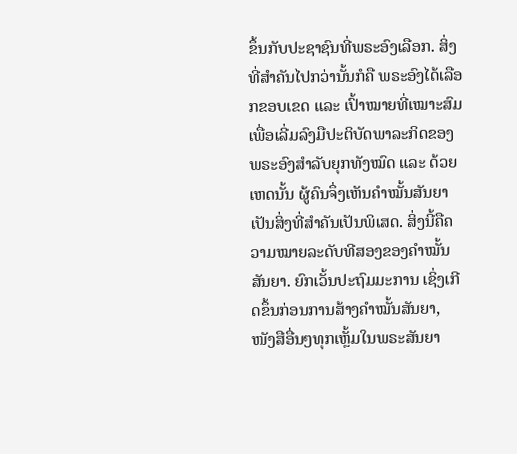ຂຶ້ນກັບປະຊາຊົນທີ່ພຣະອົງເລືອກ. ສິ່ງທີ່ສຳຄັນໄປກວ່ານັ້ນກໍຄື ພຣະອົງໄດ້ເລືອກຂອບເຂດ ແລະ ເປົ້າໝາຍທີ່ເໝາະສົມເພື່ອເລີ່ມລົງມືປະຕິບັດພາລະກິດຂອງພຣະອົງສຳລັບຍຸກທັງໝົດ ແລະ ດ້ວຍເຫດນັ້ນ ຜູ້ຄົນຈຶ່ງເຫັນຄຳໝັ້ນສັນຍາເປັນສິ່ງທີ່ສຳຄັນເປັນພິເສດ. ສິ່ງນີ້ຄືຄວາມໝາຍລະດັບທີສອງຂອງຄຳໝັ້ນສັນຍາ. ຍົກເວັ້ນປະຖົມມະການ ເຊິ່ງເກີດຂຶ້ນກ່ອນການສ້າງຄຳໝັ້ນສັນຍາ, ໜັງສືອື່ນໆທຸກເຫຼັ້ມໃນພຣະສັນຍາ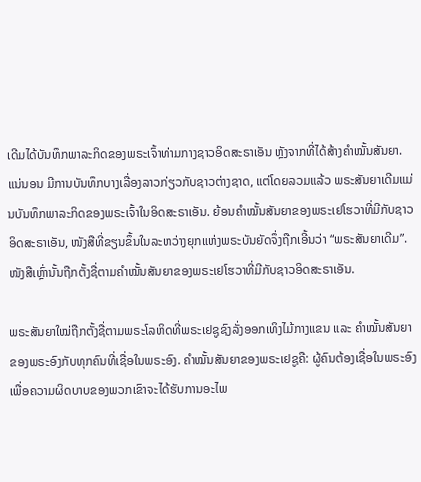ເດີມໄດ້ບັນທຶກພາລະກິດຂອງພຣະເຈົ້າທ່າມກາງຊາວອິດສະຣາເອັນ ຫຼັງຈາກທີ່ໄດ້ສ້າງຄຳໝັ້ນສັນຍາ. ແນ່ນອນ ມີການບັນທຶກບາງເລື່ອງລາວກ່ຽວກັບຊາວຕ່າງຊາດ, ແຕ່ໂດຍລວມແລ້ວ ພຣະສັນຍາເດີມແມ່ນບັນທຶກພາລະກິດຂອງພຣະເຈົ້າໃນອິດສະຣາເອັນ. ຍ້ອນຄຳໝັ້ນສັນຍາຂອງພຣະເຢໂຮວາທີ່ມີກັບຊາວອິດສະຣາເອັນ, ໜັງສືທີ່ຂຽນຂຶ້ນໃນລະຫວ່າງຍຸກແຫ່ງພຣະບັນຍັດຈຶ່ງຖືກເອີ້ນວ່າ “ພຣະສັນຍາເດີມ”. ໜັງສືເຫຼົ່ານັ້ນຖືກຕັ້ງຊື່ຕາມຄຳໝັ້ນສັນຍາຂອງພຣະເຢໂຮວາທີ່ມີກັບຊາວອິດສະຣາເອັນ.

ພຣະສັນຍາໃໝ່ຖືກຕັ້ງຊື່ຕາມພຣະໂລຫິດທີ່ພຣະເຢຊູຊົງລັ່ງອອກເທິງໄມ້ກາງແຂນ ແລະ ຄຳໝັ້ນສັນຍາຂອງພຣະອົງກັບທຸກຄົນທີ່ເຊື່ອໃນພຣະອົງ. ຄຳໝັ້ນສັນຍາຂອງພຣະເຢຊູຄື: ຜູ້ຄົນຕ້ອງເຊື່ອໃນພຣະອົງ ເພື່ອຄວາມຜິດບາບຂອງພວກເຂົາຈະໄດ້ຮັບການອະໄພ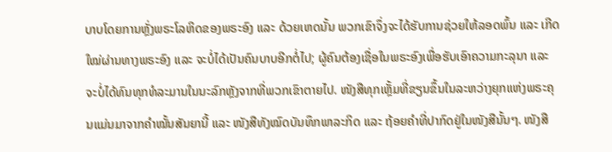ບາບໂດຍການຫຼັ່ງພຣະໂລຫິດຂອງພຣະອົງ ແລະ ດ້ວຍເຫດນັ້ນ ພວກເຂົາຈຶ່ງຈະໄດ້ຮັບການຊ່ວຍໃຫ້ລອດພົ້ນ ແລະ ເກີດໃໝ່ຜ່ານທາງພຣະອົງ ແລະ ຈະບໍ່ໄດ້ເປັນຄົນບາບອີກຕໍ່ໄປ; ຜູ້ຄົນຕ້ອງເຊື່ອໃນພຣະອົງເພື່ອຮັບເອົາຄວາມກະລຸນາ ແລະ ຈະບໍ່ໄດ້ທົນທຸກທໍລະມານໃນນະລົກຫຼັງຈາກທີ່ພວກເຂົາຕາຍໄປ. ໜັງສືທຸກເຫຼັ້ມທີ່ຂຽນຂຶ້ນໃນລະຫວ່າງຍຸກແຫ່ງພຣະຄຸນແມ່ນມາຈາກຄຳໝັ້ນສັນຍານີ້ ແລະ ໜັງສືທັງໝົດບັນທຶກພາລະກິດ ແລະ ຖ້ອຍຄຳທີ່ປາກົດຢູ່ໃນໜັງສືນັ້ນໆ. ໜັງສື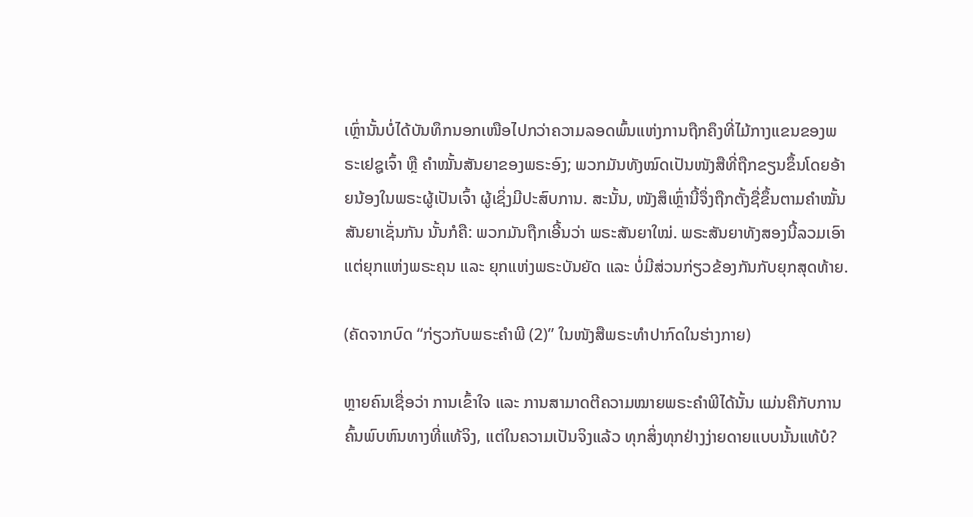ເຫຼົ່ານັ້ນບໍ່ໄດ້ບັນທຶກນອກເໜືອໄປກວ່າຄວາມລອດພົ້ນແຫ່ງການຖືກຄຶງທີ່ໄມ້ກາງແຂນຂອງພຣະເຢຊູເຈົ້າ ຫຼື ຄຳໝັ້ນສັນຍາຂອງພຣະອົງ; ພວກມັນທັງໝົດເປັນໜັງສືທີ່ຖືກຂຽນຂຶ້ນໂດຍອ້າຍນ້ອງໃນພຣະຜູ້ເປັນເຈົ້າ ຜູ້ເຊິ່ງມີປະສົບການ. ສະນັ້ນ, ໜັງສຶເຫຼົ່ານີ້ຈຶ່ງຖືກຕັ້ງຊື່ຂຶ້ນຕາມຄຳໝັ້ນສັນຍາເຊັ່ນກັນ ນັ້ນກໍຄື: ພວກມັນຖືກເອີ້ນວ່າ ພຣະສັນຍາໃໝ່. ພຣະສັນຍາທັງສອງນີ້ລວມເອົາແຕ່ຍຸກແຫ່ງພຣະຄຸນ ແລະ ຍຸກແຫ່ງພຣະບັນຍັດ ແລະ ບໍ່ມີສ່ວນກ່ຽວຂ້ອງກັນກັບຍຸກສຸດທ້າຍ.

(ຄັດຈາກບົດ “ກ່ຽວກັບພຣະຄຳພີ (2)” ໃນໜັງສືພຣະທໍາປາກົດໃນຮ່າງກາຍ)

ຫຼາຍຄົນເຊື່ອວ່າ ການເຂົ້າໃຈ ແລະ ການສາມາດຕີຄວາມໝາຍພຣະຄຳພີໄດ້ນັ້ນ ແມ່ນຄືກັບການຄົ້ນພົບຫົນທາງທີ່ແທ້ຈິງ, ແຕ່ໃນຄວາມເປັນຈິງແລ້ວ ທຸກສິ່ງທຸກຢ່າງງ່າຍດາຍແບບນັ້ນແທ້ບໍ?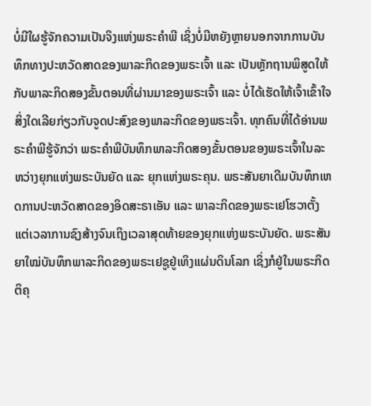ບໍ່ມີໃຜຮູ້ຈັກຄວາມເປັນຈິງແຫ່ງພຣະຄຳພີ ເຊິ່ງບໍ່ມີຫຍັງຫຼາຍນອກຈາກການບັນທຶກທາງປະຫວັດສາດຂອງພາລະກິດຂອງພຣະເຈົ້າ ແລະ ເປັນຫຼັກຖານພິສູດໃຫ້ກັບພາລະກິດສອງຂັ້ນຕອນທີ່ຜ່ານມາຂອງພຣະເຈົ້າ ແລະ ບໍ່ໄດ້ເຮັດໃຫ້ເຈົ້າເຂົ້າໃຈສິ່ງໃດເລີຍກ່ຽວກັບຈູດປະສົງຂອງພາລະກິດຂອງພຣະເຈົ້າ. ທຸກຄົນທີ່ໄດ້ອ່ານພຣະຄຳພີຮູ້ຈັກວ່າ ພຣະຄຳພີບັນທຶກພາລະກິດສອງຂັ້ນຕອນຂອງພຣະເຈົ້າໃນລະຫວ່າງຍຸກແຫ່ງພຣະບັນຍັດ ແລະ ຍຸກແຫ່ງພຣະຄຸນ. ພຣະສັນຍາເດີມບັນທຶກເຫດການປະຫວັດສາດຂອງອິດສະຣາເອັນ ແລະ ພາລະກິດຂອງພຣະເຢໂຮວາຕັ້ງແຕ່ເວລາການຊົງສ້າງຈົນເຖິງເວລາສຸດທ້າຍຂອງຍຸກແຫ່ງພຣະບັນຍັດ. ພຣະສັນຍາໃໝ່ບັນທຶກພາລະກິດຂອງພຣະເຢຊູຢູ່ເທິງແຜ່ນດິນໂລກ ເຊິ່ງກໍຢູ່ໃນພຣະກິດຕິຄຸ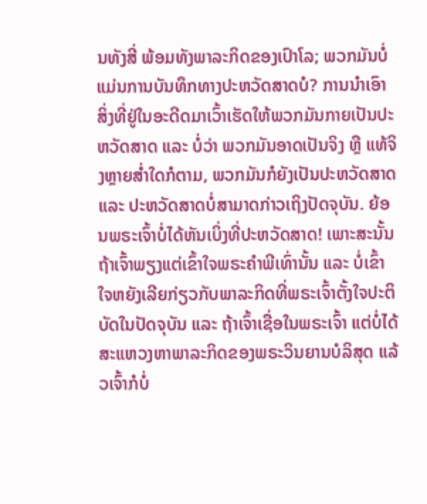ນທັງສີ່ ພ້ອມທັງພາລະກິດຂອງເປົາໂລ; ພວກມັນບໍ່ແມ່ນການບັນທຶກທາງປະຫວັດສາດບໍ? ການນໍາເອົາສິ່ງທີ່ຢູ່ໃນອະດີດມາເວົ້າເຮັດໃຫ້ພວກມັນກາຍເປັນປະຫວັດສາດ ແລະ ບໍ່ວ່າ ພວກມັນອາດເປັນຈິງ ຫຼື ແທ້ຈິງຫຼາຍສໍ່າໃດກໍຕາມ, ພວກມັນກໍຍັງເປັນປະຫວັດສາດ ແລະ ປະຫວັດສາດບໍ່ສາມາດກ່າວເຖິງປັດຈຸບັນ. ຍ້ອນພຣະເຈົ້າບໍ່ໄດ້ຫັນເບິ່ງທີ່ປະຫວັດສາດ! ເພາະສະນັ້ນ ຖ້າເຈົ້າພຽງແຕ່ເຂົ້າໃຈພຣະຄຳພີເທົ່ານັ້ນ ແລະ ບໍ່ເຂົ້າໃຈຫຍັງເລີຍກ່ຽວກັບພາລະກິດທີ່ພຣະເຈົ້າຕັ້ງໃຈປະຕິບັດໃນປັດຈຸບັນ ແລະ ຖ້າເຈົ້າເຊື່ອໃນພຣະເຈົ້າ ແຕ່ບໍ່ໄດ້ສະແຫວງຫາພາລະກິດຂອງພຣະວິນຍານບໍລິສຸດ ແລ້ວເຈົ້າກໍບໍ່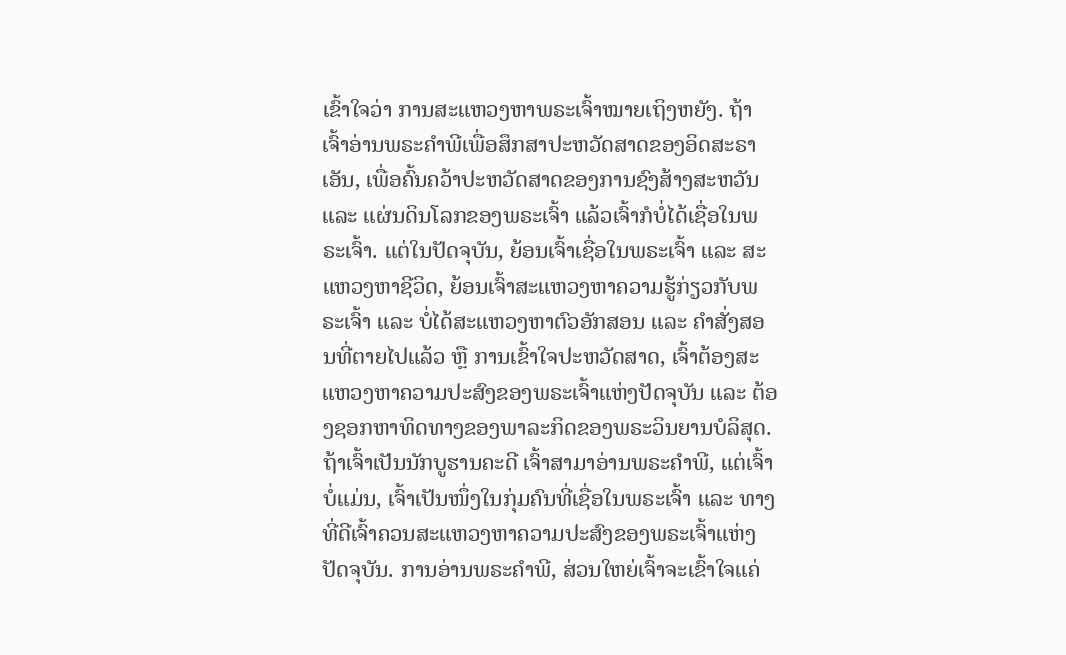ເຂົ້າໃຈວ່າ ການສະແຫວງຫາພຣະເຈົ້າໝາຍເຖິງຫຍັງ. ຖ້າເຈົ້າອ່ານພຣະຄຳພີເພື່ອສຶກສາປະຫວັດສາດຂອງອິດສະຣາເອັນ, ເພື່ອຄົ້ນຄວ້າປະຫວັດສາດຂອງການຊົງສ້າງສະຫວັນ ແລະ ແຜ່ນດິນໂລກຂອງພຣະເຈົ້າ ແລ້ວເຈົ້າກໍບໍ່ໄດ້ເຊື່ອໃນພຣະເຈົ້າ. ແຕ່ໃນປັດຈຸບັນ, ຍ້ອນເຈົ້າເຊື່ອໃນພຣະເຈົ້າ ແລະ ສະແຫວງຫາຊີວິດ, ຍ້ອນເຈົ້າສະແຫວງຫາຄວາມຮູ້ກ່ຽວກັບພຣະເຈົ້າ ແລະ ບໍ່ໄດ້ສະແຫວງຫາຕົວອັກສອນ ແລະ ຄຳສັ່ງສອນທີ່ຕາຍໄປແລ້ວ ຫຼື ການເຂົ້າໃຈປະຫວັດສາດ, ເຈົ້າຕ້ອງສະແຫວງຫາຄວາມປະສົງຂອງພຣະເຈົ້າແຫ່ງປັດຈຸບັນ ແລະ ຕ້ອງຊອກຫາທິດທາງຂອງພາລະກິດຂອງພຣະວິນຍານບໍລິສຸດ. ຖ້າເຈົ້າເປັນນັກບູຮານຄະດີ ເຈົ້າສາມາອ່ານພຣະຄຳພີ, ແຕ່ເຈົ້າບໍ່ແມ່ນ, ເຈົ້າເປັນໜຶ່ງໃນກຸ່ມຄົນທີ່ເຊື່ອໃນພຣະເຈົ້າ ແລະ ທາງທີ່ດີເຈົ້າຄວນສະແຫວງຫາຄວາມປະສົງຂອງພຣະເຈົ້າແຫ່ງປັດຈຸບັນ. ການອ່ານພຣະຄຳພີ, ສ່ວນໃຫຍ່ເຈົ້າຈະເຂົ້າໃຈແຄ່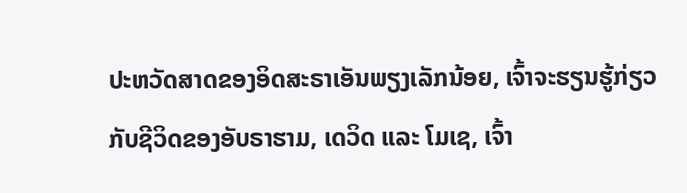ປະຫວັດສາດຂອງອິດສະຣາເອັນພຽງເລັກນ້ອຍ, ເຈົ້າຈະຮຽນຮູ້ກ່ຽວກັບຊີວິດຂອງອັບຣາຮາມ, ເດວິດ ແລະ ໂມເຊ, ເຈົ້າ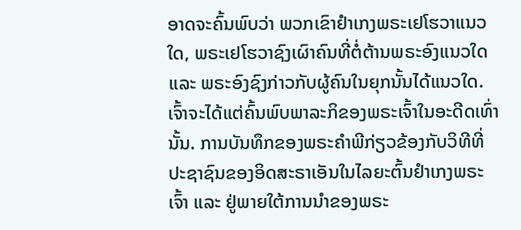ອາດຈະຄົ້ນພົບວ່າ ພວກເຂົາຢໍາເກງພຣະເຢໂຮວາແນວໃດ, ພຣະເຢໂຮວາຊົງເຜົາຄົນທີ່ຕໍ່ຕ້ານພຣະອົງແນວໃດ ແລະ ພຣະອົງຊົງກ່າວກັບຜູ້ຄົນໃນຍຸກນັ້ນໄດ້ແນວໃດ. ເຈົ້າຈະໄດ້ແຕ່ຄົ້ນພົບພາລະກິຂອງພຣະເຈົ້າໃນອະດີດເທົ່ານັ້ນ. ການບັນທຶກຂອງພຣະຄຳພີກ່ຽວຂ້ອງກັບວິທີທີ່ປະຊາຊົນຂອງອິດສະຣາເອັນໃນໄລຍະຕົ້ນຢໍາເກງພຣະເຈົ້າ ແລະ ຢູ່ພາຍໃຕ້ການນໍາຂອງພຣະ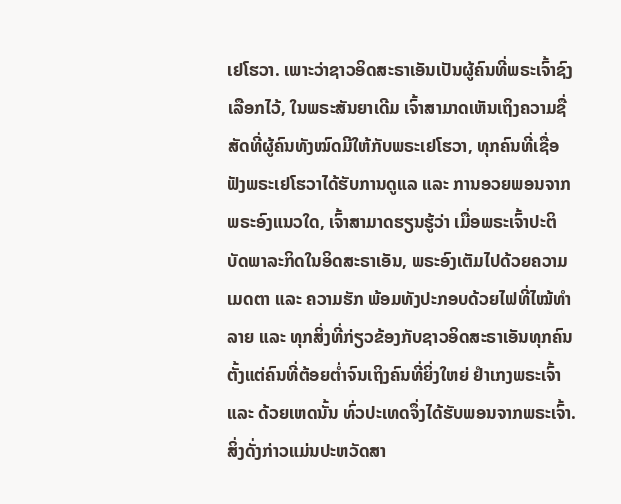ເຢໂຮວາ. ເພາະວ່າຊາວອິດສະຣາເອັນເປັນຜູ້ຄົນທີ່ພຣະເຈົ້າຊົງເລືອກໄວ້, ໃນພຣະສັນຍາເດີມ ເຈົ້າສາມາດເຫັນເຖິງຄວາມຊື່ສັດທີ່ຜູ້ຄົນທັງໝົດມີໃຫ້ກັບພຣະເຢໂຮວາ, ທຸກຄົນທີ່ເຊື່ອຟັງພຣະເຢໂຮວາໄດ້ຮັບການດູແລ ແລະ ການອວຍພອນຈາກພຣະອົງແນວໃດ, ເຈົ້າສາມາດຮຽນຮູ້ວ່າ ເມື່ອພຣະເຈົ້າປະຕິບັດພາລະກິດໃນອິດສະຣາເອັນ, ພຣະອົງເຕັມໄປດ້ວຍຄວາມເມດຕາ ແລະ ຄວາມຮັກ ພ້ອມທັງປະກອບດ້ວຍໄຟທີ່ໄໝ້ທຳລາຍ ແລະ ທຸກສິ່ງທີ່ກ່ຽວຂ້ອງກັບຊາວອິດສະຣາເອັນທຸກຄົນ ຕັ້ງແຕ່ຄົນທີ່ຕ້ອຍຕໍ່າຈົນເຖິງຄົນທີ່ຍິ່ງໃຫຍ່ ຢຳເກງພຣະເຈົ້າ ແລະ ດ້ວຍເຫດນັ້ນ ທົ່ວປະເທດຈຶ່ງໄດ້ຮັບພອນຈາກພຣະເຈົ້າ. ສິ່ງດັ່ງກ່າວແມ່ນປະຫວັດສາ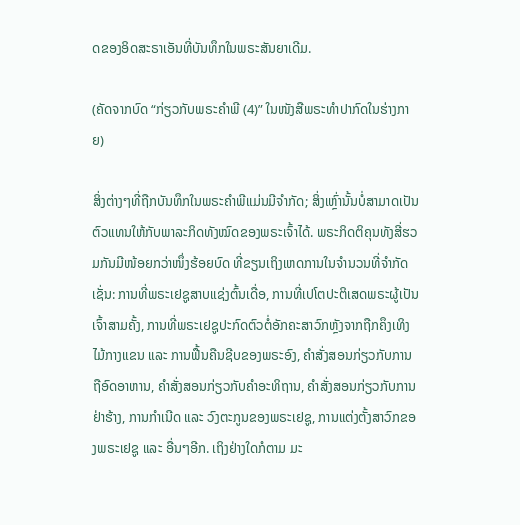ດຂອງອິດສະຣາເອັນທີ່ບັນທຶກໃນພຣະສັນຍາເດີມ.

(ຄັດຈາກບົດ “ກ່ຽວກັບພຣະຄຳພີ (4)” ໃນໜັງສືພຣະທໍາປາກົດໃນຮ່າງກາຍ)

ສິ່ງຕ່າງໆທີ່ຖືກບັນທຶກໃນພຣະຄຳພີແມ່ນມີຈຳກັດ; ສິ່ງເຫຼົ່ານັ້ນບໍ່ສາມາດເປັນຕົວແທນໃຫ້ກັບພາລະກິດທັງໝົດຂອງພຣະເຈົ້າໄດ້. ພຣະກິດຕິຄຸນທັງສີ່ຮວມກັນມີໜ້ອຍກວ່າໜຶ່ງຮ້ອຍບົດ ທີ່ຂຽນເຖິງເຫດການໃນຈຳນວນທີ່ຈໍາກັດ ເຊັ່ນ: ການທີ່ພຣະເຢຊູສາບແຊ່ງຕົ້ນເດື່ອ, ການທີ່ເປໂຕປະຕິເສດພຣະຜູ້ເປັນເຈົ້າສາມຄັ້ງ, ການທີ່ພຣະເຢຊູປະກົດຕົວຕໍ່ອັກຄະສາວົກຫຼັງຈາກຖືກຄຶງເທິງໄມ້ກາງແຂນ ແລະ ການຟື້ນຄືນຊີບຂອງພຣະອົງ, ຄຳສັ່ງສອນກ່ຽວກັບການຖືອົດອາຫານ, ຄໍາສັ່ງສອນກ່ຽວກັບຄຳອະທິຖານ, ຄຳສັ່ງສອນກ່ຽວກັບການຢ່າຮ້າງ, ການກຳເນີດ ແລະ ວົງຕະກູນຂອງພຣະເຢຊູ, ການແຕ່ງຕັ້ງສາວົກຂອງພຣະເຢຊູ ແລະ ອື່ນໆອີກ. ເຖິງຢ່າງໃດກໍຕາມ ມະ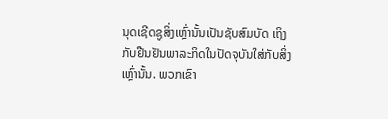ນຸດເຊີດຊູສິ່ງເຫຼົ່ານັ້ນເປັນຊັບສົມບັດ ເຖິງກັບຢືນຢັນພາລະກິດໃນປັດຈຸບັນໃສ່ກັບສິ່ງເຫຼົ່ານັ້ນ. ພວກເຂົາ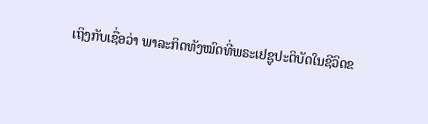ເຖິງກັບເຊື່ອວ່າ ພາລະກິດທັງໝົດທີ່ພຣະເຢຊູປະຕິບັດໃນຊີວິດຂ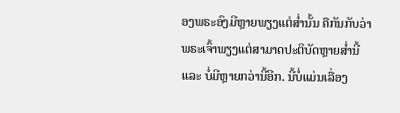ອງພຣະອົງມີຫຼາຍພຽງແຕ່ສໍ່ານັ້ນ ຄືກັນກັບວ່າພຣະເຈົ້າພຽງແຕ່ສາມາດປະຕິບັດຫຼາຍສໍ່ານີ້ ແລະ ບໍ່ມີຫຼາຍກວ່ານີ້ອີກ. ນີ້ບໍ່ແມ່ນເລື່ອງ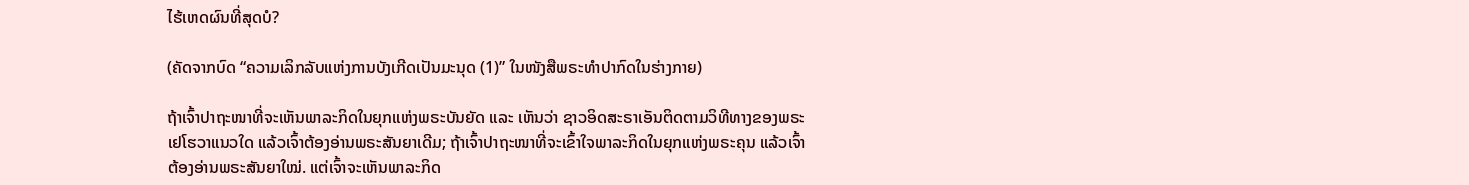ໄຮ້ເຫດຜົນທີ່ສຸດບໍ?

(ຄັດຈາກບົດ “ຄວາມເລິກລັບແຫ່ງການບັງເກີດເປັນມະນຸດ (1)” ໃນໜັງສືພຣະທໍາປາກົດໃນຮ່າງກາຍ)

ຖ້າເຈົ້າປາຖະໜາທີ່ຈະເຫັນພາລະກິດໃນຍຸກແຫ່ງພຣະບັນຍັດ ແລະ ເຫັນວ່າ ຊາວອິດສະຣາເອັນຕິດຕາມວິທີທາງຂອງພຣະເຢໂຮວາແນວໃດ ແລ້ວເຈົ້າຕ້ອງອ່ານພຣະສັນຍາເດີມ; ຖ້າເຈົ້າປາຖະໜາທີ່ຈະເຂົ້າໃຈພາລະກິດໃນຍຸກແຫ່ງພຣະຄຸນ ແລ້ວເຈົ້າຕ້ອງອ່ານພຣະສັນຍາໃໝ່. ແຕ່ເຈົ້າຈະເຫັນພາລະກິດ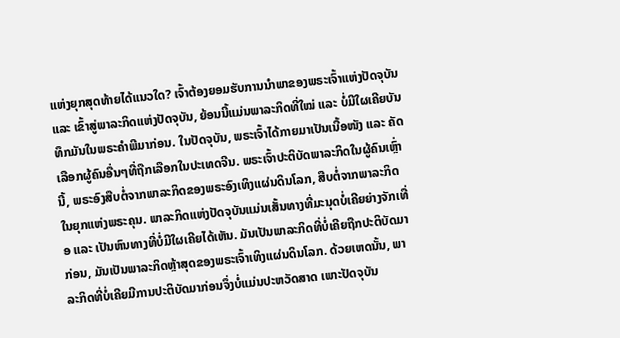ແຫ່ງຍຸກສຸດທ້າຍໄດ້ແນວໃດ? ເຈົ້າຕ້ອງຍອມຮັບການນໍາພາຂອງພຣະເຈົ້າແຫ່ງປັດຈຸບັນ ແລະ ເຂົ້າສູ່ພາລະກິດແຫ່ງປັດຈຸບັນ, ຍ້ອນນີ້ແມ່ນພາລະກິດທີ່ໃໝ່ ແລະ ບໍ່ມີໃຜເຄີຍບັນທຶກມັນໃນພຣະຄຳພີມາກ່ອນ. ໃນປັດຈຸບັນ, ພຣະເຈົ້າໄດ້ກາຍມາເປັນເນື້ອໜັງ ແລະ ຄັດເລືອກຜູ້ຄົນອື່ນໆທີ່ຖືກເລືອກໃນປະເທດຈີນ. ພຣະເຈົ້າປະຕິບັດພາລະກິດໃນຜູ້ຄົນເຫຼົ່ານີ້, ພຣະອົງສືບຕໍ່ຈາກພາລະກິດຂອງພຣະອົງເທິງແຜ່ນດິນໂລກ, ສືບຕໍ່ຈາກພາລະກິດໃນຍຸກແຫ່ງພຣະຄຸນ. ພາລະກິດແຫ່ງປັດຈຸບັນແມ່ນເສັ້ນທາງທີ່ມະນຸດບໍ່ເຄີຍຍ່າງຈັກເທື່ອ ແລະ ເປັນຫົນທາງທີ່ບໍ່ມີໃຜເຄີຍໄດ້ເຫັນ. ມັນເປັນພາລະກິດທີ່ບໍ່ເຄີຍຖືກປະຕິບັດມາກ່ອນ, ມັນເປັນພາລະກິດຫຼ້າສຸດຂອງພຣະເຈົ້າເທິງແຜ່ນດິນໂລກ. ດ້ວຍເຫດນັ້ນ, ພາລະກິດທີ່ບໍ່ເຄີຍມີການປະຕິບັດມາກ່ອນຈຶ່ງບໍ່ແມ່ນປະຫວັດສາດ ເພາະປັດຈຸບັນ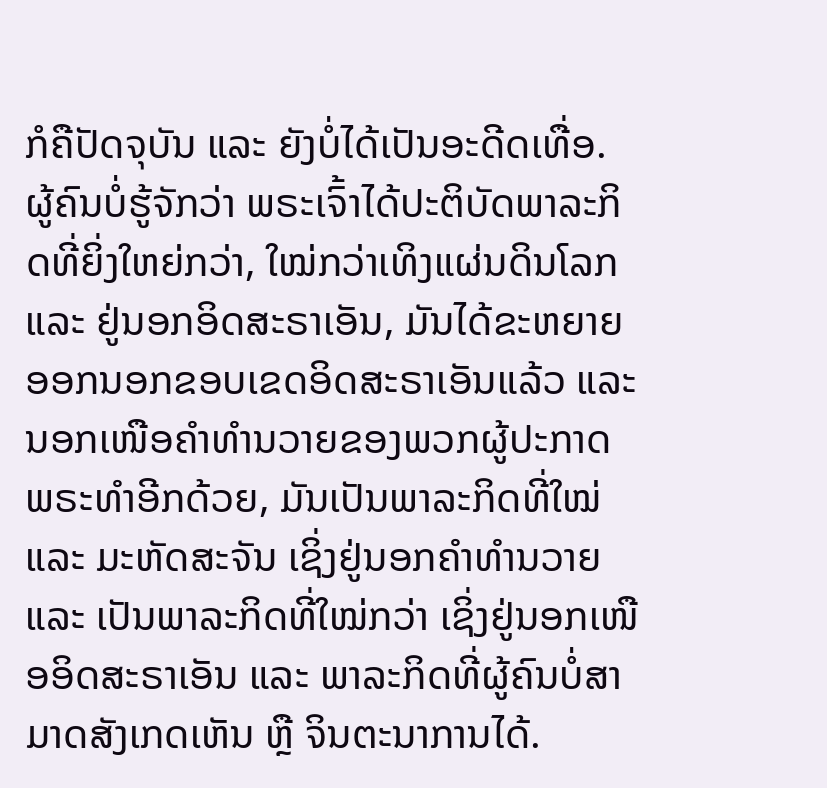ກໍຄືປັດຈຸບັນ ແລະ ຍັງບໍ່ໄດ້ເປັນອະດີດເທື່ອ. ຜູ້ຄົນບໍ່ຮູ້ຈັກວ່າ ພຣະເຈົ້າໄດ້ປະຕິບັດພາລະກິດທີ່ຍິ່ງໃຫຍ່ກວ່າ, ໃໝ່ກວ່າເທິງແຜ່ນດິນໂລກ ແລະ ຢູ່ນອກອິດສະຣາເອັນ, ມັນໄດ້ຂະຫຍາຍອອກນອກຂອບເຂດອິດສະຣາເອັນແລ້ວ ແລະ ນອກເໜືອຄຳທຳນວາຍຂອງພວກຜູ້ປະກາດພຣະທຳອີກດ້ວຍ, ມັນເປັນພາລະກິດທີ່ໃໝ່ ແລະ ມະຫັດສະຈັນ ເຊິ່ງຢູ່ນອກຄຳທຳນວາຍ ແລະ ເປັນພາລະກິດທີ່ໃໝ່ກວ່າ ເຊິ່ງຢູ່ນອກເໜືອອິດສະຣາເອັນ ແລະ ພາລະກິດທີ່ຜູ້ຄົນບໍ່ສາມາດສັງເກດເຫັນ ຫຼື ຈິນຕະນາການໄດ້.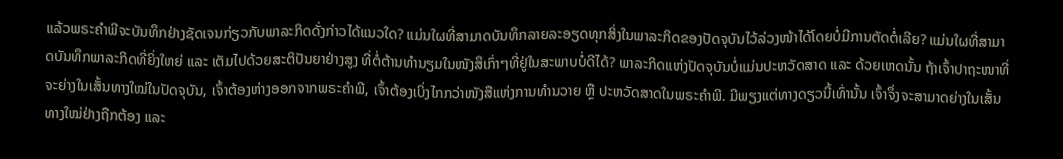ແລ້ວພຣະຄຳພີຈະບັນທຶກຢ່າງຊັດເຈນກ່ຽວກັບພາລະກິດດັ່ງກ່າວໄດ້ແນວໃດ? ແມ່ນໃຜທີ່ສາມາດບັນທຶກລາຍລະອຽດທຸກສິ່ງໃນພາລະກິດຂອງປັດຈຸບັນໄວ້ລ່ວງໜ້າໄດ້ໂດຍບໍ່ມີການຕັດຕໍ່ເລີຍ? ແມ່ນໃຜທີ່ສາມາດບັນທຶກພາລະກິດທີ່ຍິ່ງໃຫຍ່ ແລະ ເຕັມໄປດ້ວຍສະຕິປັນຍາຢ່າງສູງ ທີ່ຕໍ່ຕ້ານທຳນຽມໃນໜັງສຶເກົ່າໆທີ່ຢູ່ໃນສະພາບບໍ່ດີໄດ້? ພາລະກິດແຫ່ງປັດຈຸບັນບໍ່ແມ່ນປະຫວັດສາດ ແລະ ດ້ວຍເຫດນັ້ນ ຖ້າເຈົ້າປາຖະໜາທີ່ຈະຍ່າງໃນເສັ້ນທາງໃໝ່ໃນປັດຈຸບັນ, ເຈົ້າຕ້ອງຫ່າງອອກຈາກພຣະຄຳພີ, ເຈົ້າຕ້ອງເບິ່ງໄກກວ່າໜັງສືແຫ່ງການທໍານວາຍ ຫຼື ປະຫວັດສາດໃນພຣະຄຳພີ. ມີພຽງແຕ່ທາງດຽວນີ້ເທົ່ານັ້ນ ເຈົ້າຈຶ່ງຈະສາມາດຍ່າງໃນເສັ້ນທາງໃໝ່ຢ່າງຖືກຕ້ອງ ແລະ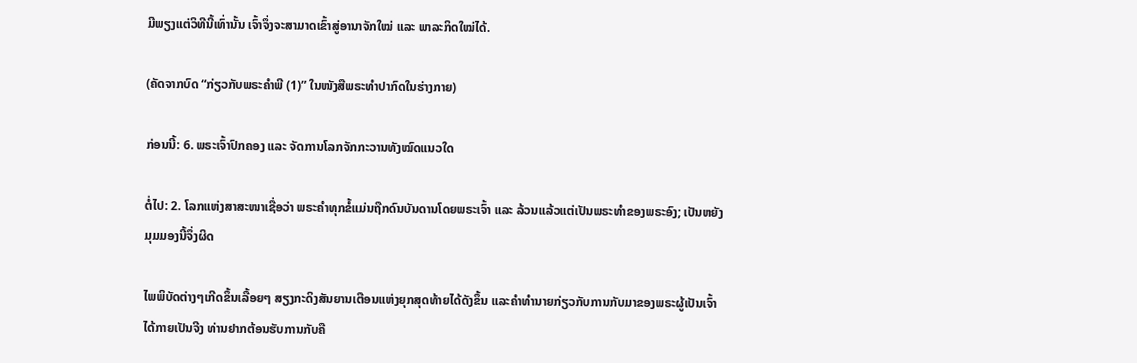ມີພຽງແຕ່ວິທີນີ້ເທົ່ານັ້ນ ເຈົ້າຈຶ່ງຈະສາມາດເຂົ້າສູ່ອານາຈັກໃໝ່ ແລະ ພາລະກິດໃໝ່ໄດ້.

(ຄັດຈາກບົດ “ກ່ຽວກັບພຣະຄຳພີ (1)” ໃນໜັງສືພຣະທໍາປາກົດໃນຮ່າງກາຍ)

ກ່ອນນີ້: 6. ພຣະເຈົ້າປົກຄອງ ແລະ ຈັດການໂລກຈັກກະວານທັງໝົດແນວໃດ

ຕໍ່ໄປ: 2. ໂລກແຫ່ງສາສະໜາເຊື່ອວ່າ ພຣະຄຳທຸກຂໍ້ແມ່ນຖືກດົນບັນດານໂດຍພຣະເຈົ້າ ແລະ ລ້ວນແລ້ວແຕ່ເປັນພຣະທຳຂອງພຣະອົງ; ເປັນຫຍັງມຸມມອງນີ້ຈຶ່ງຜິດ

ໄພພິບັດຕ່າງໆເກີດຂຶ້ນເລື້ອຍໆ ສຽງກະດິງສັນຍານເຕືອນແຫ່ງຍຸກສຸດທ້າຍໄດ້ດັງຂຶ້ນ ແລະຄໍາທໍານາຍກ່ຽວກັບການກັບມາຂອງພຣະຜູ້ເປັນເຈົ້າໄດ້ກາຍເປັນຈີງ ທ່ານຢາກຕ້ອນຮັບການກັບຄື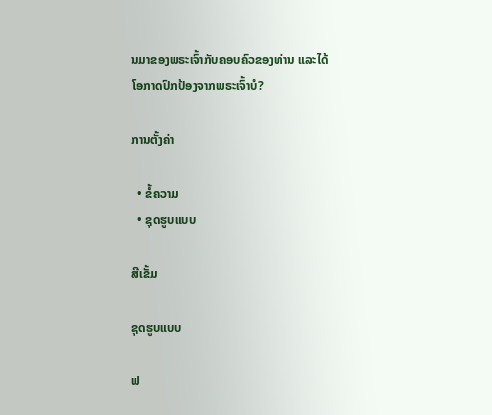ນມາຂອງພຣະເຈົ້າກັບຄອບຄົວຂອງທ່ານ ແລະໄດ້ໂອກາດປົກປ້ອງຈາກພຣະເຈົ້າບໍ?

ການຕັ້ງຄ່າ

  • ຂໍ້ຄວາມ
  • ຊຸດຮູບແບບ

ສີເຂັ້ມ

ຊຸດຮູບແບບ

ຟ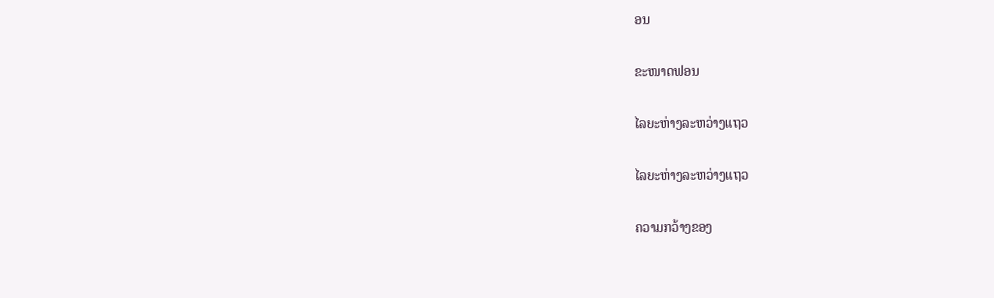ອນ

ຂະໜາດຟອນ

ໄລຍະຫ່າງລະຫວ່າງແຖວ

ໄລຍະຫ່າງລະຫວ່າງແຖວ

ຄວາມກວ້າງຂອງ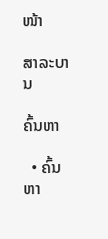ໜ້າ

ສາລະບານ

ຄົ້ນຫາ

  • ຄົ້ນຫາ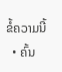ຂໍ້ຄວາມນີ້
  • ຄົ້ນ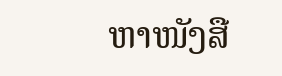ຫາໜັງສື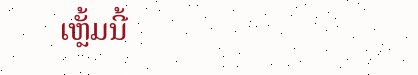ເຫຼັ້ມນີ້